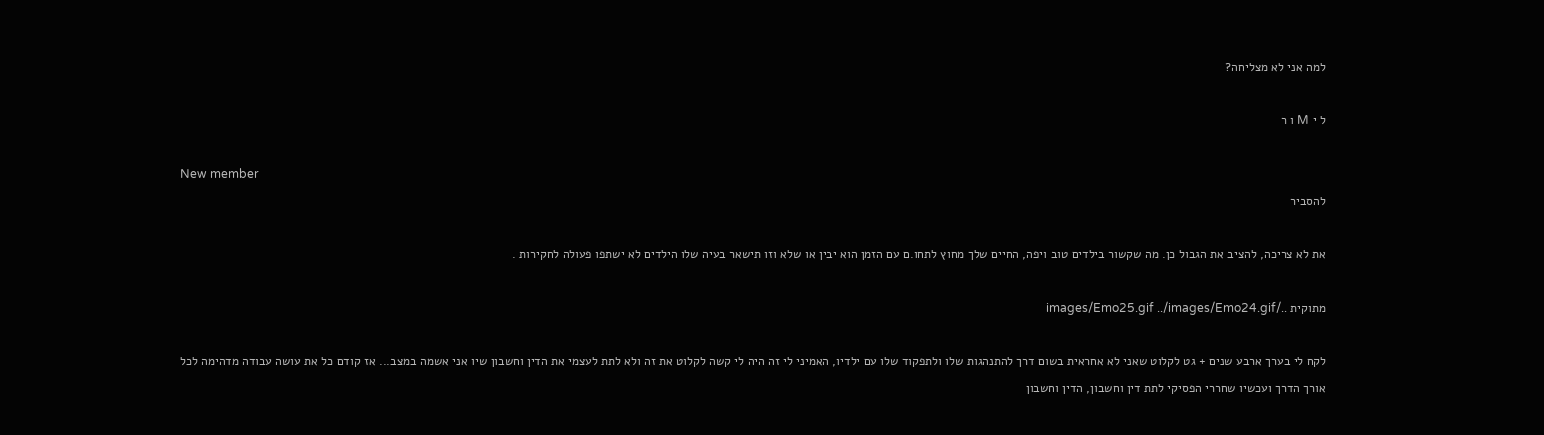למה אני לא מצליחה?

ל י M ו ר

New member
להסביר

את לא צריכה, להציב את הגבול כן. מה שקשור בילדים טוב ויפה, החיים שלך מחוץ לתחו.ם עם הזמן הוא יבין או שלא וזו תישאר בעיה שלו הילדים לא ישתפו פעולה לחקירות .

מתוקית ../images/Emo25.gif ../images/Emo24.gif

לקח לי בערך ארבע שנים + גט לקלוט שאני לא אחראית בשום דרך להתנהגות שלו ולתפקוד שלו עם ילדיו, האמיני לי זה היה לי קשה לקלוט את זה ולא לתת לעצמי את הדין וחשבון שיו אני אשמה במצב... אז קודם כל את עושה עבודה מדהימה לכל אורך הדרך ועכשיו שחררי הפסיקי לתת דין וחשבון, הדין וחשבון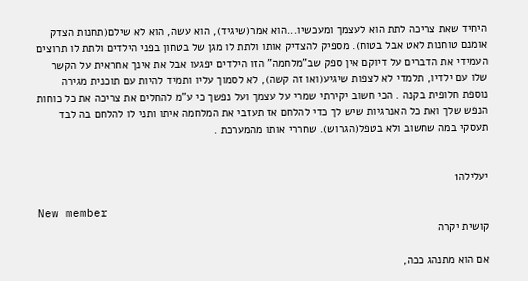היחיד שאת צריכה לתת הוא לעצמך ומעכשיו...הוא אמר(שיגיד), הוא עשה, הוא לא שילם(תחנות הצדק אומנם טוחנות לאט אבל בטוח). מספיק להצדיק אותו ולתת לו מגן של בטחון בפני הילדים ולתת לו תרוצים העמידי את הדברים על דיוקם אין ספק שב"מלחמה" הזו הילדים יפגעו אבל את אינך אחראית על הקשר שלו עם ילדיו, תלמדי לא לצפות שיגיע(ואו זה קשה), לא לסמוך עליו ותמיד להיות עם תוכנית מגירה נוספת חלופית בקנה . הכי חשוב יקירתי שמרי על עצמך ועל נפשך כי ע"מ להחלים את צריכה את כל כוחות הנפש שלך ואת כל האנרגיות שיש לך כדי להלחם אז תעזבי את המלחמה איתו ותני לו להלחם בה לבד תעסקי במה שחשוב ולא בטפל(הגרוש). שחררי אותו מהמערכת .


יעלילה1

New member
קושית יקרה

אם הוא מתנהג ככה,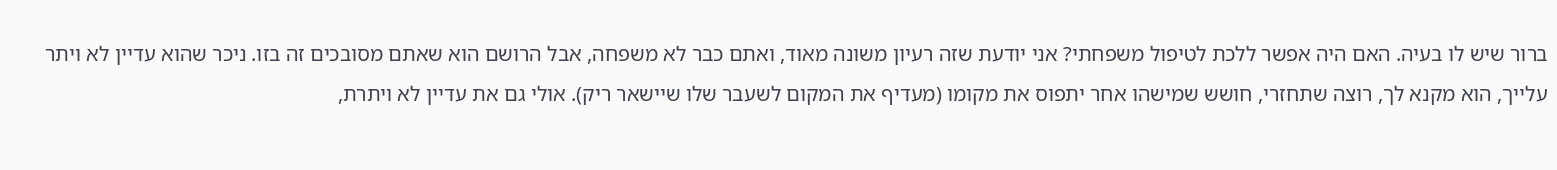ברור שיש לו בעיה. האם היה אפשר ללכת לטיפול משפחתי? אני יודעת שזה רעיון משונה מאוד, ואתם כבר לא משפחה, אבל הרושם הוא שאתם מסובכים זה בזו. ניכר שהוא עדיין לא ויתר עלייך, הוא מקנא לך, רוצה שתחזרי, חושש שמישהו אחר יתפוס את מקומו (מעדיף את המקום לשעבר שלו שיישאר ריק). אולי גם את עדיין לא ויתרת,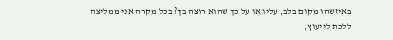באיזשהו מקום בלב, עליו או על כך שהוא רוצה בך? בכל מקרה אני ממליצה ללכת לייעוץ,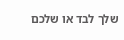שלך לבד או שלכם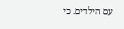עם הילדים. כי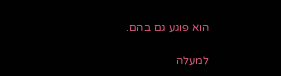הוא פוגע גם בהם.

למעלה